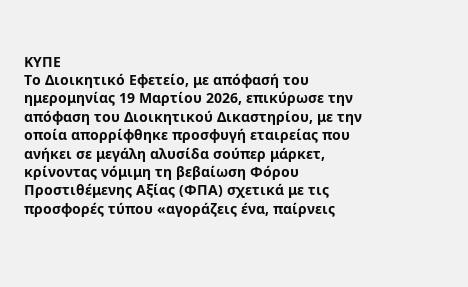ΚΥΠΕ
Το Διοικητικό Εφετείο, με απόφασή του ημερομηνίας 19 Μαρτίου 2026, επικύρωσε την απόφαση του Διοικητικού Δικαστηρίου, με την οποία απορρίφθηκε προσφυγή εταιρείας που ανήκει σε μεγάλη αλυσίδα σούπερ μάρκετ, κρίνοντας νόμιμη τη βεβαίωση Φόρου Προστιθέμενης Αξίας (ΦΠΑ) σχετικά με τις προσφορές τύπου «αγοράζεις ένα, παίρνεις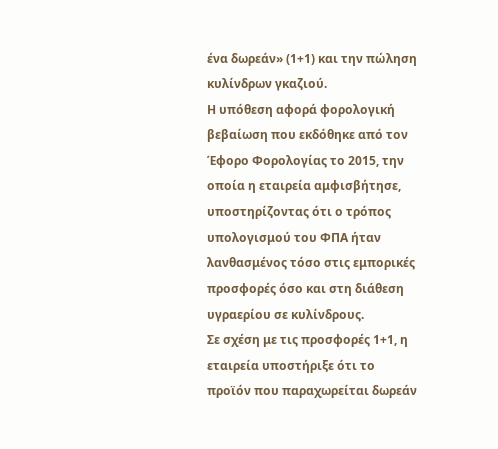ένα δωρεάν» (1+1) και την πώληση κυλίνδρων γκαζιού.
Η υπόθεση αφορά φορολογική βεβαίωση που εκδόθηκε από τον Έφορο Φορολογίας το 2015, την οποία η εταιρεία αμφισβήτησε, υποστηρίζοντας ότι ο τρόπος υπολογισμού του ΦΠΑ ήταν λανθασμένος τόσο στις εμπορικές προσφορές όσο και στη διάθεση υγραερίου σε κυλίνδρους.
Σε σχέση με τις προσφορές 1+1, η εταιρεία υποστήριξε ότι το προϊόν που παραχωρείται δωρεάν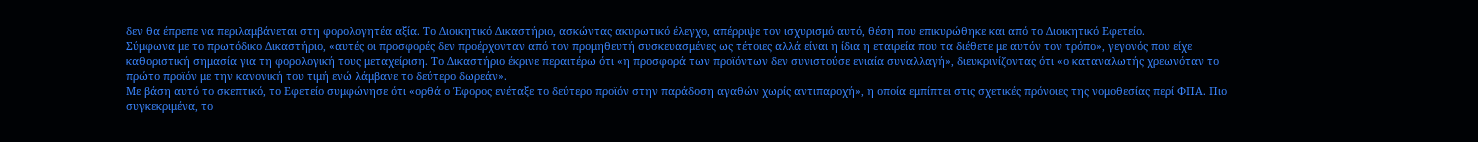δεν θα έπρεπε να περιλαμβάνεται στη φορολογητέα αξία. Το Διοικητικό Δικαστήριο, ασκώντας ακυρωτικό έλεγχο, απέρριψε τον ισχυρισμό αυτό, θέση που επικυρώθηκε και από το Διοικητικό Εφετείο.
Σύμφωνα με το πρωτόδικο Δικαστήριο, «αυτές οι προσφορές δεν προέρχονταν από τον προμηθευτή συσκευασμένες ως τέτοιες αλλά είναι η ίδια η εταιρεία που τα διέθετε με αυτόν τον τρόπο», γεγονός που είχε καθοριστική σημασία για τη φορολογική τους μεταχείριση. Το Δικαστήριο έκρινε περαιτέρω ότι «η προσφορά των προϊόντων δεν συνιστούσε ενιαία συναλλαγή», διευκρινίζοντας ότι «ο καταναλωτής χρεωνόταν το πρώτο προϊόν με την κανονική του τιμή ενώ λάμβανε το δεύτερο δωρεάν».
Με βάση αυτό το σκεπτικό, το Εφετείο συμφώνησε ότι «ορθά ο Έφορος ενέταξε το δεύτερο προϊόν στην παράδοση αγαθών χωρίς αντιπαροχή», η οποία εμπίπτει στις σχετικές πρόνοιες της νομοθεσίας περί ΦΠΑ. Πιο συγκεκριμένα, το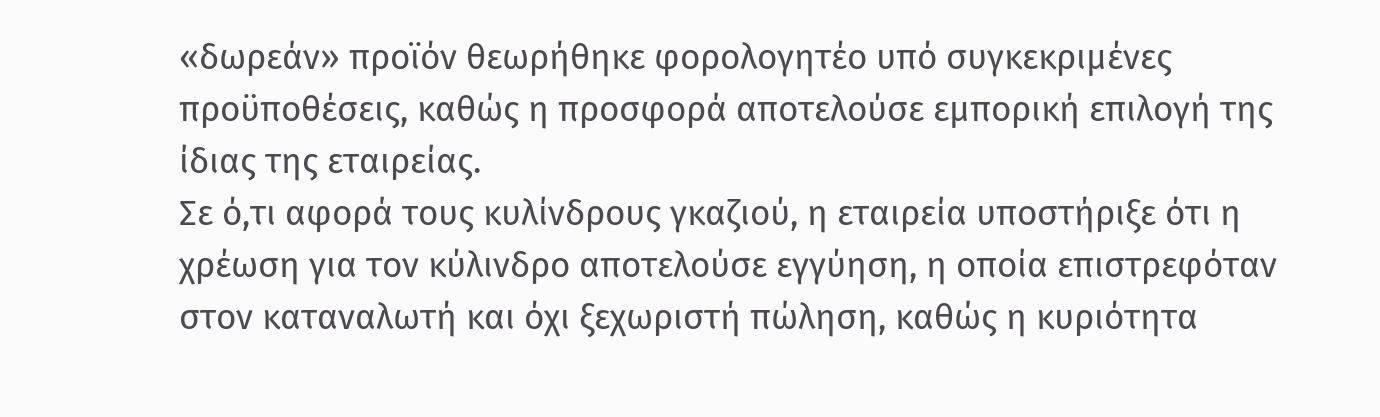«δωρεάν» προϊόν θεωρήθηκε φορολογητέο υπό συγκεκριμένες προϋποθέσεις, καθώς η προσφορά αποτελούσε εμπορική επιλογή της ίδιας της εταιρείας.
Σε ό,τι αφορά τους κυλίνδρους γκαζιού, η εταιρεία υποστήριξε ότι η χρέωση για τον κύλινδρο αποτελούσε εγγύηση, η οποία επιστρεφόταν στον καταναλωτή και όχι ξεχωριστή πώληση, καθώς η κυριότητα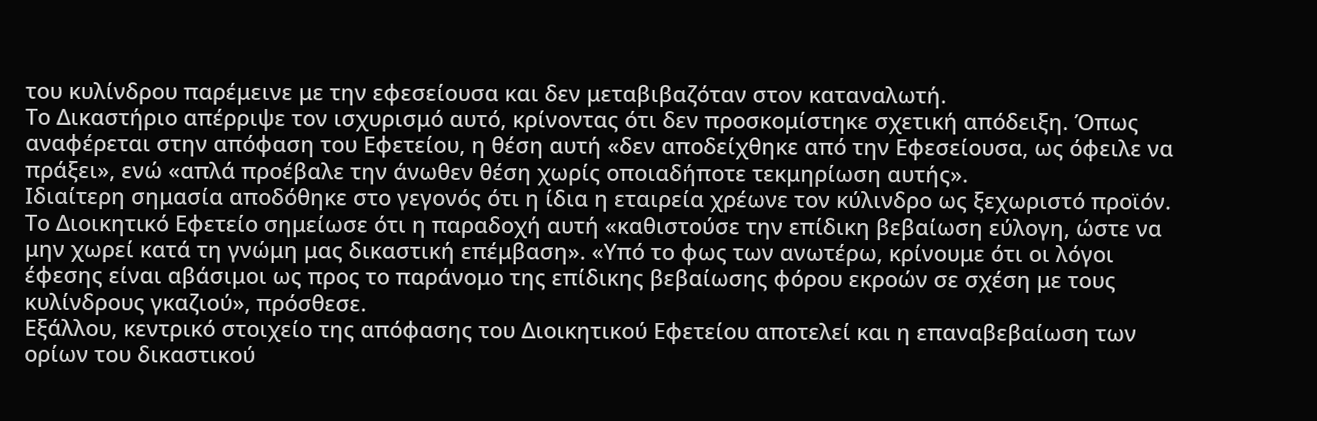του κυλίνδρου παρέμεινε με την εφεσείουσα και δεν μεταβιβαζόταν στον καταναλωτή.
Το Δικαστήριο απέρριψε τον ισχυρισμό αυτό, κρίνοντας ότι δεν προσκομίστηκε σχετική απόδειξη. Όπως αναφέρεται στην απόφαση του Εφετείου, η θέση αυτή «δεν αποδείχθηκε από την Εφεσείουσα, ως όφειλε να πράξει», ενώ «απλά προέβαλε την άνωθεν θέση χωρίς οποιαδήποτε τεκμηρίωση αυτής».
Ιδιαίτερη σημασία αποδόθηκε στο γεγονός ότι η ίδια η εταιρεία χρέωνε τον κύλινδρο ως ξεχωριστό προϊόν. Το Διοικητικό Εφετείο σημείωσε ότι η παραδοχή αυτή «καθιστούσε την επίδικη βεβαίωση εύλογη, ώστε να μην χωρεί κατά τη γνώμη μας δικαστική επέμβαση». «Υπό το φως των ανωτέρω, κρίνουμε ότι οι λόγοι έφεσης είναι αβάσιμοι ως προς το παράνομο της επίδικης βεβαίωσης φόρου εκροών σε σχέση με τους κυλίνδρους γκαζιού», πρόσθεσε.
Εξάλλου, κεντρικό στοιχείο της απόφασης του Διοικητικού Εφετείου αποτελεί και η επαναβεβαίωση των ορίων του δικαστικού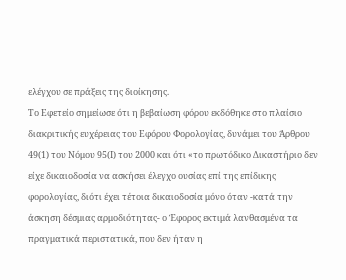ελέγχου σε πράξεις της διοίκησης.
Το Εφετείο σημείωσε ότι η βεβαίωση φόρου εκδόθηκε στο πλαίσιο διακριτικής ευχέρειας του Εφόρου Φορολογίας, δυνάμει του Άρθρου 49(1) του Νόμου 95(Ι) του 2000 και ότι «το πρωτόδικο Δικαστήριο δεν είχε δικαιοδοσία να ασκήσει έλεγχο ουσίας επί της επίδικης φορολογίας, διότι έχει τέτοια δικαιοδοσία μόνο όταν -κατά την άσκηση δέσμιας αρμοδιότητας- ο Έφορος εκτιμά λανθασμένα τα πραγματικά περιστατικά, που δεν ήταν η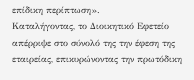επίδικη περίπτωση».
Καταλήγοντας, το Διοικητικό Εφετείο απέρριψε στο σύνολό της την έφεση της εταιρείας, επικυρώνοντας την πρωτόδικη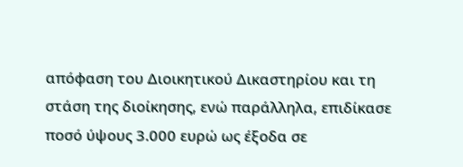απόφαση του Διοικητικού Δικαστηρίου και τη στάση της διοίκησης, ενώ παράλληλα, επιδίκασε ποσό ύψους 3.000 ευρώ ως έξοδα σε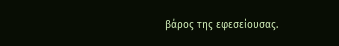βάρος της εφεσείουσας.